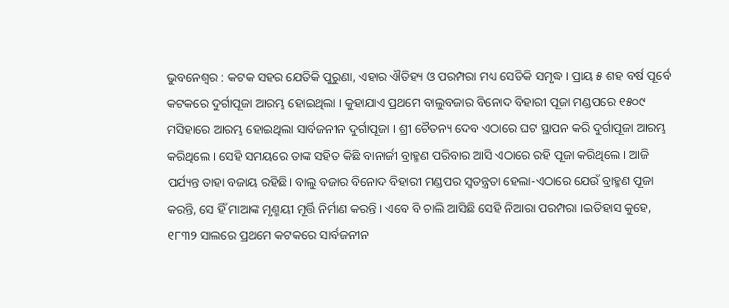ଭୁବନେଶ୍ୱର : କଟକ ସହର ଯେତିକି ପୁରୁଣା, ଏହାର ଐତିହ୍ୟ ଓ ପରମ୍ପରା ମଧ୍ୟ ସେତିକି ସମୃଦ୍ଧ । ପ୍ରାୟ ୫ ଶହ ବର୍ଷ ପୂର୍ବେ କଟକରେ ଦୁର୍ଗାପୂଜା ଆରମ୍ଭ ହୋଇଥିଲା । କୁହାଯାଏ ପ୍ରଥମେ ବାଲୁବଜାର ବିନୋଦ ବିହାରୀ ପୂଜା ମଣ୍ଡପରେ ୧୫୦୯ ମସିହାରେ ଆରମ୍ଭ ହୋଇଥିଲା ସାର୍ବଜନୀନ ଦୁର୍ଗାପୂଜା । ଶ୍ରୀ ଚୈତନ୍ୟ ଦେବ ଏଠାରେ ଘଟ ସ୍ଥାପନ କରି ଦୁର୍ଗାପୂଜା ଆରମ୍ଭ କରିଥିଲେ । ସେହି ସମୟରେ ତାଙ୍କ ସହିତ କିଛି ବାନାର୍ଜୀ ବ୍ରାହ୍ମଣ ପରିବାର ଆସି ଏଠାରେ ରହି ପୂଜା କରିଥିଲେ । ଆଜି ପର୍ଯ୍ୟନ୍ତ ତାହା ବଜାୟ ରହିଛି। ବାଲୁ ବଜାର ବିନୋଦ ବିହାରୀ ମଣ୍ଡପର ସ୍ୱତନ୍ତ୍ରତା ହେଲା-ଏଠାରେ ଯେଉଁ ବ୍ରାହ୍ମଣ ପୂଜା କରନ୍ତି, ସେ ହିଁ ମାଆଙ୍କ ମୃଣ୍ମୟୀ ମୂର୍ତ୍ତି ନିର୍ମାଣ କରନ୍ତି । ଏବେ ବି ଚାଲି ଆସିଛି ସେହି ନିଆରା ପରମ୍ପରା ।ଇତିହାସ କୁହେ, ୧୮୩୨ ସାଲରେ ପ୍ରଥମେ କଟକରେ ସାର୍ବଜନୀନ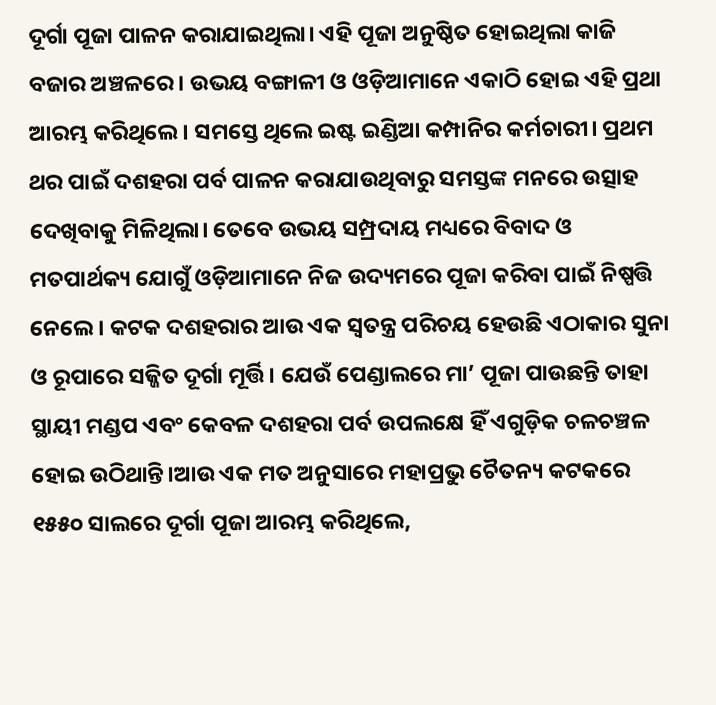ଦୂର୍ଗା ପୂଜା ପାଳନ କରାଯାଇଥିଲା। ଏହି ପୂଜା ଅନୁଷ୍ଠିତ ହୋଇଥିଲା କାଜି ବଜାର ଅଞ୍ଚଳରେ। ଉଭୟ ବଙ୍ଗାଳୀ ଓ ଓଡ଼ିଆମାନେ ଏକାଠି ହୋଇ ଏହି ପ୍ରଥା ଆରମ୍ଭ କରିଥିଲେ। ସମସ୍ତେ ଥିଲେ ଇଷ୍ଟ ଇଣ୍ଡିଆ କମ୍ପାନିର କର୍ମଚାରୀ। ପ୍ରଥମ ଥର ପାଇଁ ଦଶହରା ପର୍ବ ପାଳନ କରାଯାଉଥିବାରୁ ସମସ୍ତଙ୍କ ମନରେ ଉତ୍ସାହ ଦେଖିବାକୁ ମିଳିଥିଲା। ତେବେ ଉଭୟ ସମ୍ପ୍ରଦାୟ ମଧ୍ୟରେ ବିବାଦ ଓ ମତପାର୍ଥକ୍ୟ ଯୋଗୁଁ ଓଡ଼ିଆମାନେ ନିଜ ଉଦ୍ୟମରେ ପୂଜା କରିବା ପାଇଁ ନିଷ୍ପତ୍ତି ନେଲେ। କଟକ ଦଶହରାର ଆଉ ଏକ ସ୍ୱତନ୍ତ୍ର ପରିଚୟ ହେଉଛି ଏଠାକାର ସୁନା ଓ ରୂପାରେ ସଜ୍ଜିତ ଦୂର୍ଗା ମୂର୍ତ୍ତି। ଯେଉଁ ପେଣ୍ଡାଲରେ ମା’ ପୂଜା ପାଉଛନ୍ତି ତାହା ସ୍ଥାୟୀ ମଣ୍ଡପ ଏବଂ କେବଳ ଦଶହରା ପର୍ବ ଉପଲକ୍ଷେ ହିଁ ଏଗୁଡ଼ିକ ଚଳଚଞ୍ଚଳ ହୋଇ ଉଠିଥାନ୍ତି।ଆଉ ଏକ ମତ ଅନୁସାରେ ମହାପ୍ରଭୁ ଚୈତନ୍ୟ କଟକରେ ୧୫୫୦ ସାଲରେ ଦୂର୍ଗା ପୂଜା ଆରମ୍ଭ କରିଥିଲେ,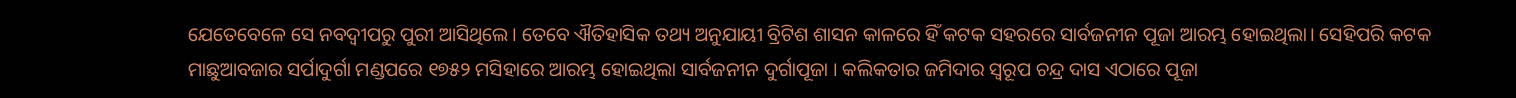ଯେତେବେଳେ ସେ ନବଦ୍ଵୀପରୁ ପୁରୀ ଆସିଥିଲେ। ତେବେ ଐତିହାସିକ ତଥ୍ୟ ଅନୁଯାୟୀ ବ୍ରିଟିଶ ଶାସନ କାଳରେ ହିଁ କଟକ ସହରରେ ସାର୍ବଜନୀନ ପୂଜା ଆରମ୍ଭ ହୋଇଥିଲା। ସେହିପରି କଟକ ମାଛୁଆବଜାର ସର୍ପାଦୁର୍ଗା ମଣ୍ଡପରେ ୧୭୫୨ ମସିହାରେ ଆରମ୍ଭ ହୋଇଥିଲା ସାର୍ବଜନୀନ ଦୁର୍ଗାପୂଜା । କଲିକତାର ଜମିଦାର ସ୍ୱରୂପ ଚନ୍ଦ୍ର ଦାସ ଏଠାରେ ପୂଜା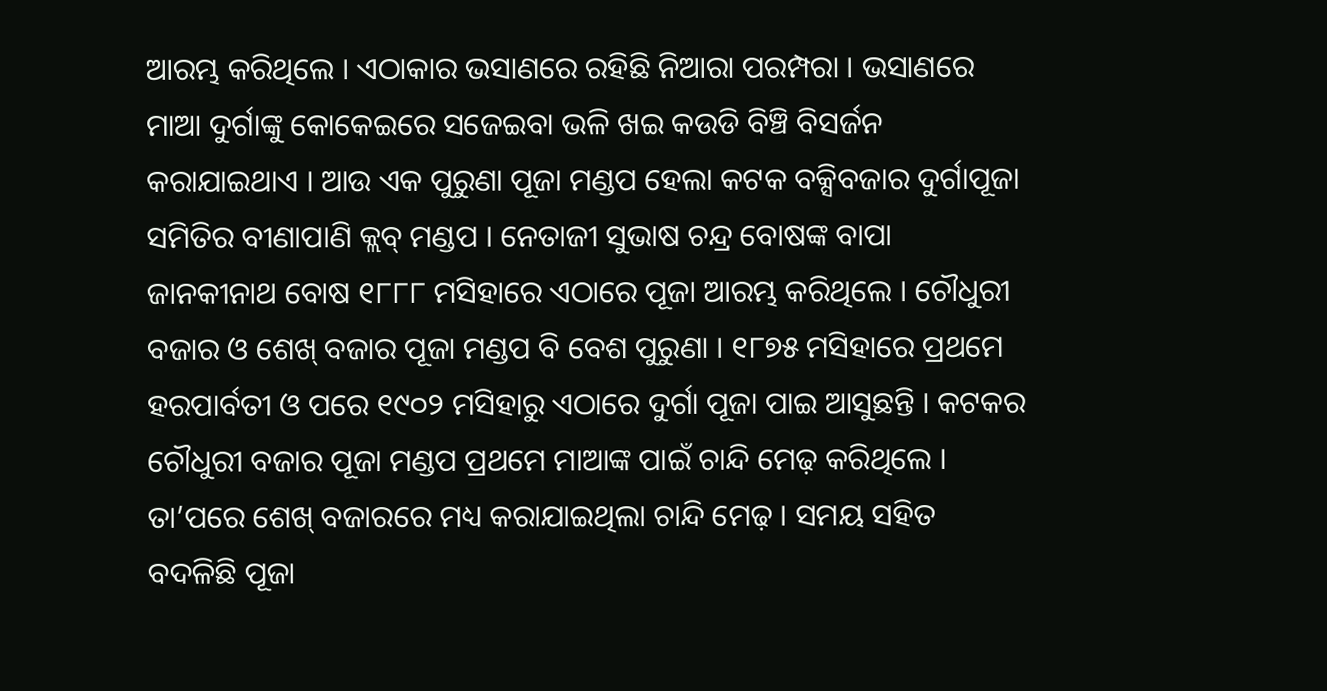ଆରମ୍ଭ କରିଥିଲେ । ଏଠାକାର ଭସାଣରେ ରହିଛି ନିଆରା ପରମ୍ପରା । ଭସାଣରେ ମାଆ ଦୁର୍ଗାଙ୍କୁ କୋକେଇରେ ସଜେଇବା ଭଳି ଖଇ କଉଡି ବିଞ୍ଚି ବିସର୍ଜନ କରାଯାଇଥାଏ । ଆଉ ଏକ ପୁରୁଣା ପୂଜା ମଣ୍ଡପ ହେଲା କଟକ ବକ୍ସିବଜାର ଦୁର୍ଗାପୂଜା ସମିତିର ବୀଣାପାଣି କ୍ଲବ୍ ମଣ୍ଡପ । ନେତାଜୀ ସୁଭାଷ ଚନ୍ଦ୍ର ବୋଷଙ୍କ ବାପା ଜାନକୀନାଥ ବୋଷ ୧୮୮୮ ମସିହାରେ ଏଠାରେ ପୂଜା ଆରମ୍ଭ କରିଥିଲେ । ଚୌଧୁରୀ ବଜାର ଓ ଶେଖ୍ ବଜାର ପୂଜା ମଣ୍ଡପ ବି ବେଶ ପୁରୁଣା । ୧୮୭୫ ମସିହାରେ ପ୍ରଥମେ ହରପାର୍ବତୀ ଓ ପରେ ୧୯୦୨ ମସିହାରୁ ଏଠାରେ ଦୁର୍ଗା ପୂଜା ପାଇ ଆସୁଛନ୍ତି । କଟକର ଚୌଧୁରୀ ବଜାର ପୂଜା ମଣ୍ଡପ ପ୍ରଥମେ ମାଆଙ୍କ ପାଇଁ ଚାନ୍ଦି ମେଢ଼ କରିଥିଲେ । ତା’ପରେ ଶେଖ୍ ବଜାରରେ ମଧ୍ୟ କରାଯାଇଥିଲା ଚାନ୍ଦି ମେଢ଼ । ସମୟ ସହିତ ବଦଳିଛି ପୂଜା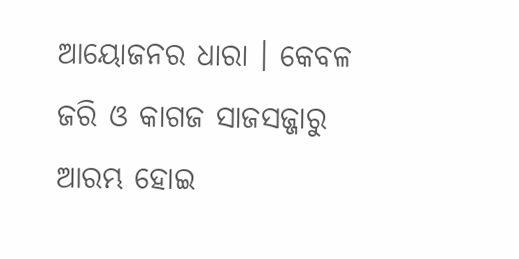ଆୟୋଜନର ଧାରା । କେବଳ ଜରି ଓ କାଗଜ ସାଜସଜ୍ଜାରୁ ଆରମ୍ଭ ହୋଇ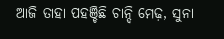ଆଜି ତାହା ପହଞ୍ଚିଛି ଚାନ୍ଦି ମେଢ଼, ସୁନା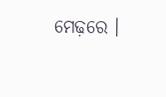ମେଢ଼ରେ ।